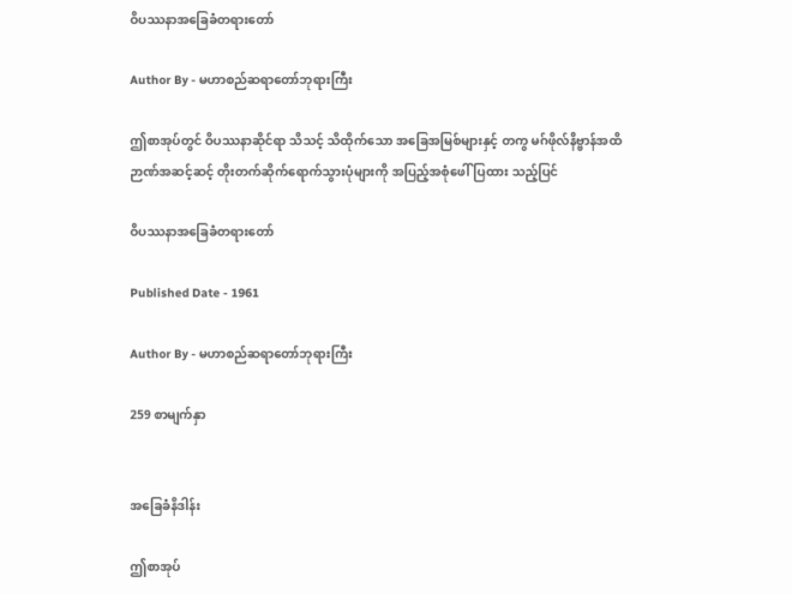ဝိပဿနာအခြေခံတရားတော်

Author By - မဟာစည်ဆရာတော်ဘုရားကြီး

ဤစာအုပ်တွင် ဝိပဿနာဆိုင်ရာ သိသင့် သိထိုက်သော အခြေအမြစ်များနှင့် တကွ မဂ်ဖိုလ်နိဗ္ဗာန်အထိ ဉာဏ်အဆင့်ဆင့် တိုးတက်ဆိုက်ရောက်သွားပုံများကို အပြည့်အစုံဖေါ်ပြထား သည့်ပြင်

ဝိပဿနာအခြေခံတရားတော်

Published Date - 1961

Author By - မဟာစည်ဆရာတော်ဘုရားကြီး

259 စာမျက်နှာ


အခြေခံနိဒါန်း

ဤစာအုပ်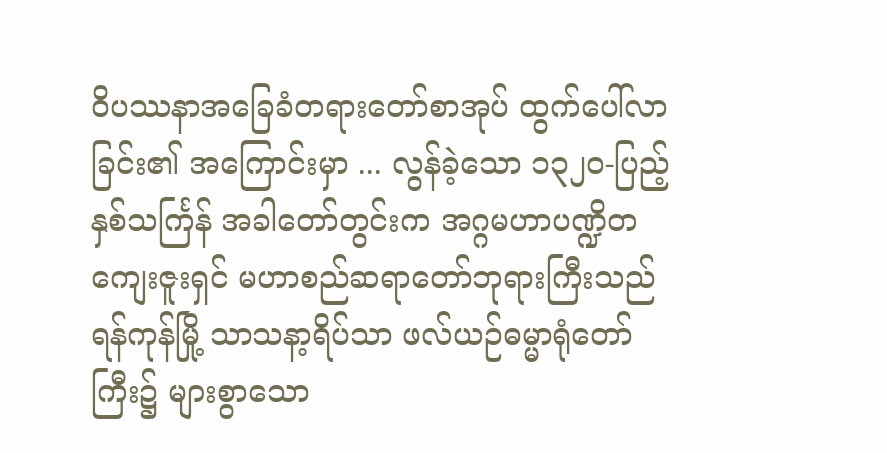ဝိပဿနာအခြေခံတရားတော်စာအုပ် ထွက်ပေါ်လာခြင်း၏ အကြောင်းမှာ ... လွန်ခဲ့သော ၁၃၂၀-ပြည့်နှစ်သင်္ကြန် အခါတော်တွင်းက အဂ္ဂမဟာပဏ္ဍိတ ကျေးဇူးရှင် မဟာစည်ဆရာတော်ဘုရားကြီးသည် ရန်ကုန်မြို့ သာသနာ့ရိပ်သာ ဖလ်ယဉ်ဓမ္မာရုံတော်ကြီး၌ များစွာသော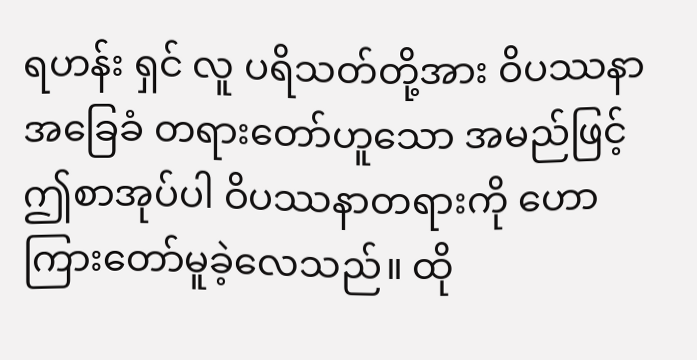ရဟန်း ရှင် လူ ပရိသတ်တို့အား ဝိပဿနာအခြေခံ တရားတော်ဟူသော အမည်ဖြင့် ဤစာအုပ်ပါ ဝိပဿနာတရားကို ဟောကြားတော်မူခဲ့လေသည်။ ထို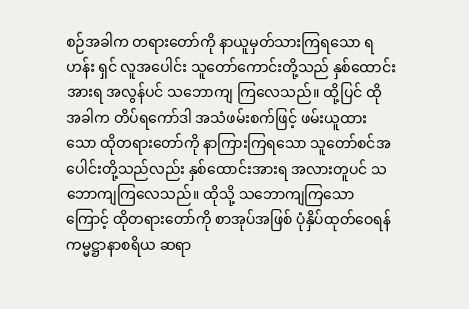စဉ်အခါက တရားတော်ကို နာယူမှတ်သားကြရသော ရဟန်း ရှင် လူအပေါင်း သူတော်ကောင်းတို့သည် နှစ်ထောင်းအားရ အလွန်ပင် သဘောကျ ကြလေသည်။ ထို့ပြင် ထိုအခါက တိပ်ရကော်ဒါ အသံဖမ်းစက်ဖြင့် ဖမ်းယူထားသော ထိုတရားတော်ကို နာကြားကြရသော သူတော်စင်အပေါင်းတို့သည်လည်း နှစ်ထောင်းအားရ အလားတူပင် သဘောကျကြလေသည်။ ထိုသို့ သဘောကျကြသောကြောင့် ထိုတရားတော်ကို စာအုပ်အဖြစ် ပုံနှိပ်ထုတ်ဝေရန် ကမ္မဋ္ဌာနာစရိယ ဆရာ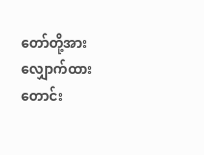တော်တို့အား လျှောက်ထား တောင်း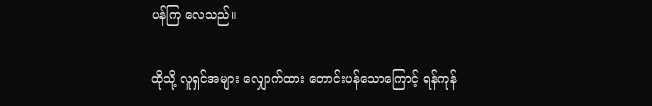ပန်ကြ လေသည်။

ထိုသို့ လူရှင်အများ လျှောက်ထား တောင်းပန်သောကြောင့် ရန်ကုန်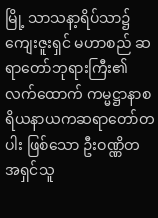မြို့ သာသနာ့ရိပ်သာ၌ ကျေးဇူးရှင် မဟာစည် ဆရာတော်ဘုရားကြီး၏ လက်ထောက် ကမ္မဋ္ဌာနာစရိယနာယကဆရာတော်တပါး ဖြစ်သော ဦးဝဏ္ဏိတ အရှင်သူ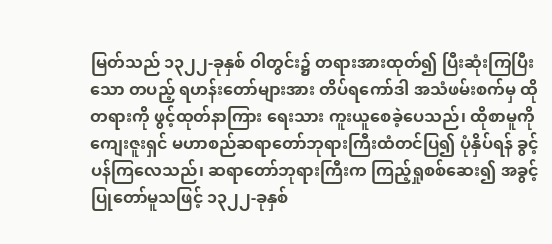မြတ်သည် ၁၃၂၂-ခုနှစ် ဝါတွင်း၌ တရားအားထုတ်၍ ပြီးဆုံးကြပြီးသော တပည့် ရဟန်းတော်များအား တိပ်ရကော်ဒါ အသံဖမ်းစက်မှ ထိုတရားကို ဖွင့်ထုတ်နာကြား ရေးသား ကူးယူစေခဲ့ပေသည်၊ ထိုစာမူကို ကျေးဇူးရှင် မဟာစည်ဆရာတော်ဘုရားကြီးထံတင်ပြ၍ ပုံနှိပ်ရန် ခွင့်ပန်ကြလေသည်၊ ဆရာတော်ဘုရားကြီးက ကြည့်ရှုစစ်ဆေး၍ အခွင့်ပြုတော်မူသဖြင့် ၁၃၂၂-ခုနှစ်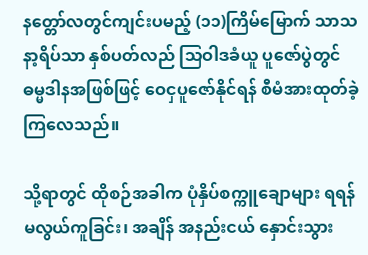နတ္တော်လတွင်ကျင်းပမည့် (၁၁)ကြိမ်မြောက် သာသနာ့ရိပ်သာ နှစ်ပတ်လည် သြဝါဒခံယူ ပူဇော်ပွဲတွင် ဓမ္မဒါနအဖြစ်ဖြင့် ဝေငှပူဇော်နိုင်ရန် စီမံအားထုတ်ခဲ့ကြလေသည်။

သို့ရာတွင် ထိုစဉ်အခါက ပုံနှိပ်စက္ကူချောများ ရရန် မလွယ်ကူခြင်း၊ အချိန် အနည်းငယ် နှောင်းသွား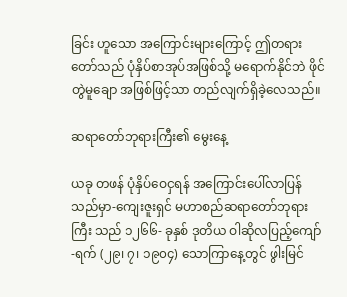ခြင်း ဟူသော အကြောင်းများကြောင့် ဤတရားတော်သည် ပုံနှိပ်စာအုပ်အဖြစ်သို့ မရောက်နိုင်ဘဲ ဖိုင်တွဲမူချော အဖြစ်ဖြင့်သာ တည်လျက်ရှိခဲ့လေသည်။

ဆရာတော်ဘုရားကြီး၏ မွေးနေ့

ယခု တဖန် ပုံနှိပ်ဝေငှရန် အကြောင်းပေါ်လာပြန်သည်မှာ-ကျေးဇူးရှင် မဟာစည်ဆရာတော်ဘုရားကြီး သည် ၁၂၆၆- ခုနှစ် ဒုတိယ ဝါဆိုလပြည့်ကျော် -ရက် (၂၉၊ ၇၊ ၁၉၀၄) သောကြာနေ့တွင် ဖွါးမြင်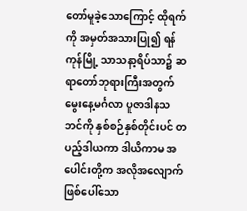တော်မူခဲ့သောကြောင့် ထိုရက်ကို အမှတ်အသားပြု၍ ရန်ကုန်မြို့ သာသနာ့ရိပ်သာ၌ ဆရာတော်ဘုရားကြီးအတွက် မွေးနေ့မင်္ဂလာ ပူဇာဒါနသဘင်ကို နှစ်စဉ်နှစ်တိုင်းပင် တပည့်ဒါယကာ ဒါယိကာမ အပေါင်းတို့က အလိုအလျောက် ဖြစ်ပေါ်သော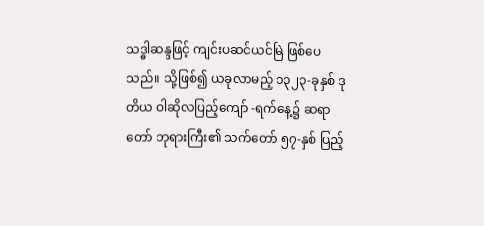သဒ္ဓါဆန္ဒဖြင့် ကျင်းပဆင်ယင်မြဲ ဖြစ်ပေသည်။ သို့ဖြစ်၍ ယခုလာမည့် ၁၃၂၃-ခုနှစ် ဒုတိယ ဝါဆိုလပြည့်ကျော် -ရက်နေ့၌ ဆရာတော် ဘုရားကြီး၏ သက်တော် ၅၇-နှစ် ပြည့်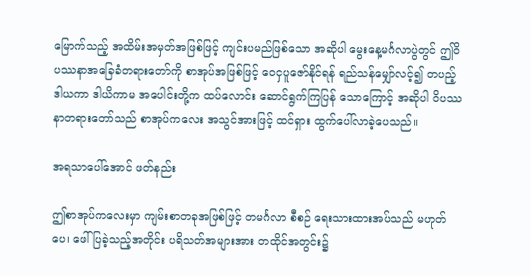မြောက်သည့် အထိမ်းအမှတ်အဖြစ်ဖြင့် ကျင်းပမည်ဖြစ်သော အဆိုပါ မွေးနေ့မင်္ဂလာပွဲတွင် ဤဝိပဿနာအခြေခံတရားတော်ကို စာအုပ်အဖြစ်ဖြင့် ဝေငှပူဇော်နိုင်ရန် ရည်သန်မျှော်လင့်၍ တပည့် ဒါယကာ ဒါယိကာမ အပေါင်းတို့က ထပ်လောင်း ဆောင်ရွက်ကြပြန် သောကြောင့် အဆိုပါ ဝိပဿနာတရားတော်သည် စာအုပ်ကလေး အသွင်အားဖြင့် ထင်ရှား ထွက်ပေါ်လာခဲ့ပေသည်။

အရသာပေါ်အောင် ဖတ်နည်း

ဤစာအုပ်ကလေးမှာ ကျမ်းစာတခုအဖြစ်ဖြင့် တမင်္ဂလာ စီစဉ် ရေးသားထားအပ်သည် မဟုတ်ပေ၊ ဖေါ်ပြခဲ့သည့်အတိုင်း ပရိသတ်အများအား တထိုင်အတွင်း၌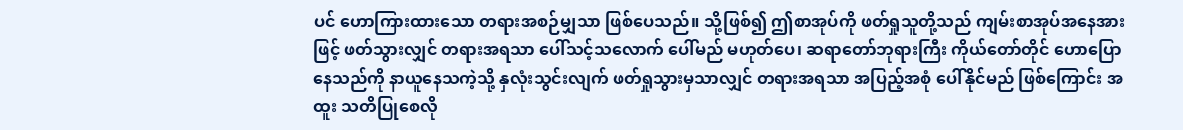ပင် ဟောကြားထားသော တရားအစဉ်မျှသာ ဖြစ်ပေသည်။ သို့ဖြစ်၍ ဤစာအုပ်ကို ဖတ်ရှုသူတို့သည် ကျမ်းစာအုပ်အနေအားဖြင့် ဖတ်သွားလျှင် တရားအရသာ ပေါ်သင့်သလောက် ပေါ်မည် မဟုတ်ပေ၊ ဆရာတော်ဘုရားကြီး ကိုယ်တော်တိုင် ဟောပြောနေသည်ကို နာယူနေသကဲ့သို့ နှလုံးသွင်းလျက် ဖတ်ရှုသွားမှသာလျှင် တရားအရသာ အပြည့်အစုံ ပေါ်နိုင်မည် ဖြစ်ကြောင်း အထူး သတိပြုစေလို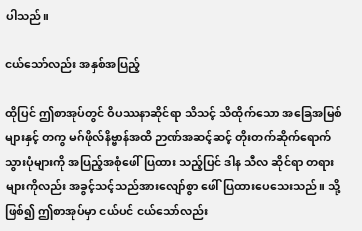ပါသည်။

ငယ်သော်လည်း အနှစ်အပြည့်

ထိုပြင် ဤစာအုပ်တွင် ဝိပဿနာဆိုင်ရာ သိသင့် သိထိုက်သော အခြေအမြစ်များနှင့် တကွ မဂ်ဖိုလ်နိဗ္ဗာန်အထိ ဉာဏ်အဆင့်ဆင့် တိုးတက်ဆိုက်ရောက်သွားပုံများကို အပြည့်အစုံဖေါ်ပြထား သည့်ပြင် ဒါန သီလ ဆိုင်ရာ တရားများကိုလည်း အခွင့်သင့်သည်အားလျော်စွာ ဖေါ်ပြထားပေသေးသည်။ သို့ဖြစ်၍ ဤစာအုပ်မှာ ငယ်ပင် ငယ်သော်လည်း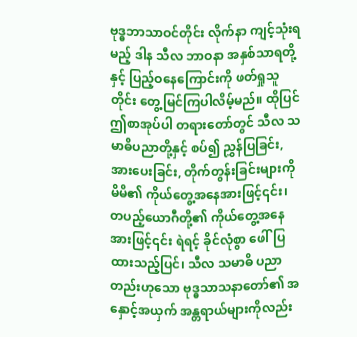ဗုဒ္ဓဘာသာဝင်တိုင်း လိုက်နာ ကျင့်သုံးရမည့် ဒါန သီလ ဘာဝနာ အနှစ်သာရတို့နှင့် ပြည့်ဝနေကြောင်းကို ဖတ်ရှုသူတိုင်း တွေ့မြင်ကြပါလိမ့်မည်။ ထိုပြင် ဤစာအုပ်ပါ တရားတော်တွင် သီလ သမာဓိပညာတို့နှင့် စပ်၍ ညွှန်ပြခြင်း, အားပေးခြင်း, တိုက်တွန်းခြင်းများကို မိမိ၏ ကိုယ်တွေ့အနေအားဖြင့်၎င်း၊ တပည့်ယောဂီတို့၏ ကိုယ်တွေ့အနေအားဖြင့်၎င်း ရဲရင့် ခိုင်လုံစွာ ဖေါ်ပြထားသည့်ပြင်၊ သီလ သမာဓိ ပညာ တည်းဟုသော ဗုဒ္ဓသာသနာတော်၏ အနှောင့်အယှက် အန္တရာယ်များကိုလည်း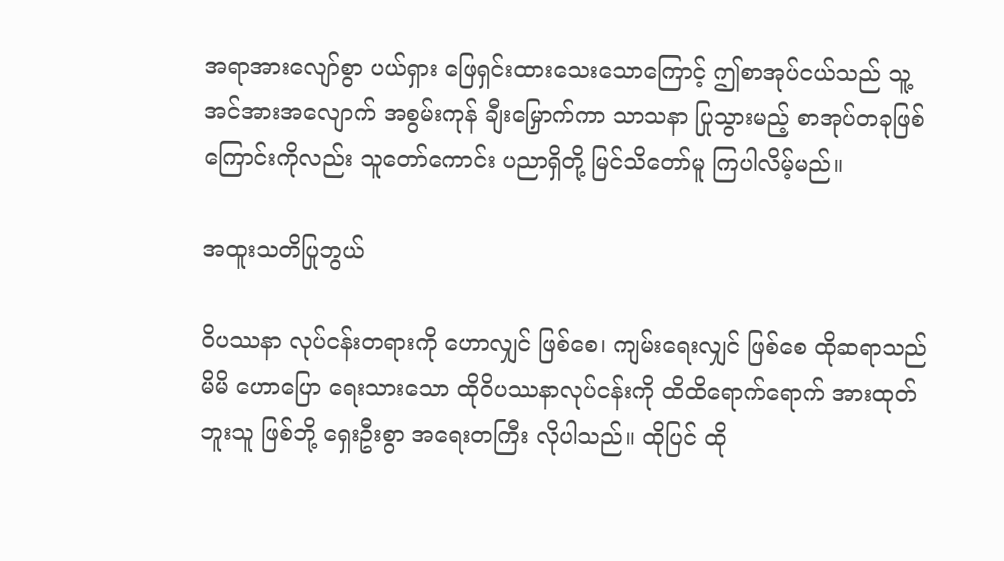အရာအားလျော်စွာ ပယ်ရှား ဖြေရှင်းထားသေးသောကြောင့် ဤစာအုပ်ငယ်သည် သူ့အင်အားအလျောက် အစွမ်းကုန် ချီးမြှောက်ကာ သာသနာ ပြုသွားမည့် စာအုပ်တခုဖြစ်ကြောင်းကိုလည်း သူတော်ကောင်း ပညာရှိတို့ မြင်သိတော်မူ ကြပါလိမ့်မည်။

အထူးသတိပြုဘွယ်

ဝိပဿနာ လုပ်ငန်းတရားကို ဟောလျှင် ဖြစ်စေ၊ ကျမ်းရေးလျှင် ဖြစ်စေ ထိုဆရာသည် မိမိ ဟောပြော ရေးသားသော ထိုဝိပဿနာလုပ်ငန်းကို ထိထိရောက်ရောက် အားထုတ်ဘူးသူ ဖြစ်ဘို့ ရှေးဦးစွာ အရေးတကြီး လိုပါသည်။ ထိုပြင် ထို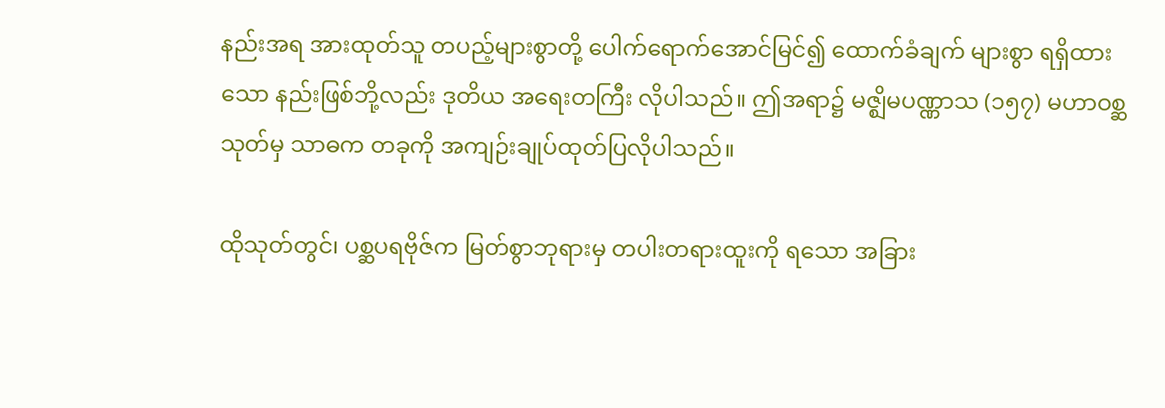နည်းအရ အားထုတ်သူ တပည့်များစွာတို့ ပေါက်ရောက်အောင်မြင်၍ ထောက်ခံချက် များစွာ ရရှိထားသော နည်းဖြစ်ဘို့လည်း ဒုတိယ အရေးတကြီး လိုပါသည်။ ဤအရာ၌ မဇ္ဈိမပဏ္ဏာသ (၁၅၇) မဟာဝစ္ဆသုတ်မှ သာဓက တခုကို အကျဉ်းချုပ်ထုတ်ပြလိုပါသည်။

ထိုသုတ်တွင်၊ ပစ္ဆပရဗိုဇ်က မြတ်စွာဘုရားမှ တပါးတရားထူးကို ရသော အခြား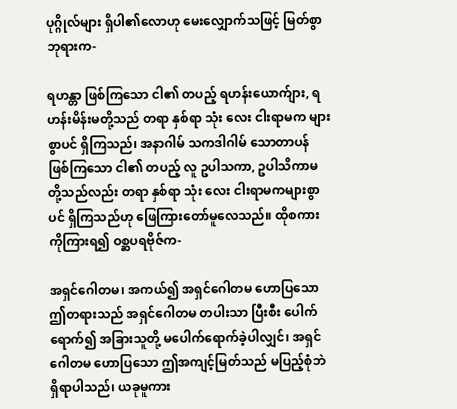ပုဂ္ဂိုလ်များ ရှိပါ၏လောဟု မေးလျှောက်သဖြင့် မြတ်စွာဘုရားက-

ရဟန္တာ ဖြစ်ကြသော ငါ၏ တပည့် ရဟန်းယောက်ျား, ရဟန်းမိန်းမတို့သည် တရာ နှစ်ရာ သုံး လေး ငါးရာမက များစွာပင် ရှိကြသည်၊ အနာဂါမ် သကဒါဂါမ် သောတာပန် ဖြစ်ကြသော ငါ၏ တပည့် လူ ဥပါသကာ, ဥပါသိကာမ တို့သည်လည်း တရာ နှစ်ရာ သုံး လေး ငါးရာမကများစွာပင် ရှိကြသည်ဟု ဖြေကြားတော်မူလေသည်။ ထိုစကားကိုကြားရ၍ ဝစ္ဆပရဗိုဇ်က-

အရှင်ဂေါတမ၊ အကယ်၍ အရှင်ဂေါတမ ဟောပြသော ဤတရားသည် အရှင်ဂေါတမ တပါးသာ ပြီးစီး ပေါက်ရောက်၍ အခြားသူတို့ မပေါက်ရောက်ခဲ့ပါလျှင်၊ အရှင်ဂေါတမ ဟောပြသော ဤအကျင့်မြတ်သည် မပြည့်စုံဘဲ ရှိရာပါသည်၊ ယခုမူကား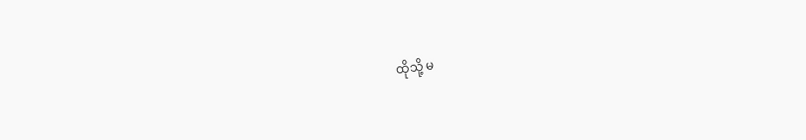ထိုသို့ မ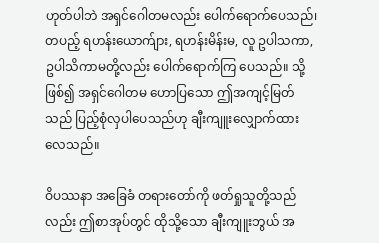ဟုတ်ပါဘဲ အရှင်ဂေါတမလည်း ပေါက်ရောက်ပေသည်၊ တပည့် ရဟန်းယောက်ျား, ရဟန်းမိန်းမ, လူ ဥပါသကာ, ဥပါသိကာမတို့လည်း ပေါက်ရောက်ကြ ပေသည်။ သို့ဖြစ်၍ အရှင်ဂေါတမ ဟောပြသော ဤအကျင့်မြတ်သည် ပြည့်စုံလှပါပေသည်ဟု ချီးကျူးလျှောက်ထားလေသည်။

ဝိပဿနာ အခြေခံ တရားတော်ကို ဖတ်ရှုသူတို့သည်လည်း ဤစာအုပ်တွင် ထိုသို့သော ချီးကျူးဘွယ် အ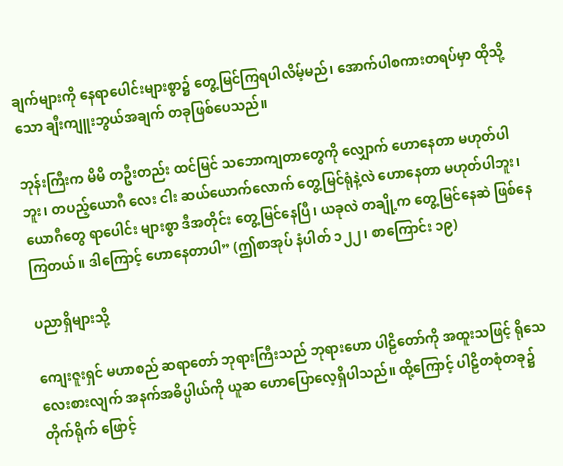ချက်များကို နေရာပေါင်းများစွာ၌ တွေ့မြင်ကြရပါလိမ့်မည်၊ အောက်ပါစကားတရပ်မှာ ထိုသို့သော ချီးကျူးဘွယ်အချက် တခုဖြစ်ပေသည်။

ဘုန်းကြီးက မိမိ တဦးတည်း ထင်မြင် သဘောကျတာတွေကို လျှောက် ဟောနေတာ မဟုတ်ပါဘူး၊ တပည့်ယောဂီ လေး ငါး ဆယ်ယောက်လောက် တွေ့မြင်ရုံနဲ့လဲ ဟောနေတာ မဟုတ်ပါဘူး၊ ယောဂီတွေ ရာပေါင်း များစွာ ဒီအတိုင်း တွေ့မြင်နေပြီ၊ ယခုလဲ တချို့က တွေ့မြင်နေဆဲ ဖြစ်နေကြတယ်။ ဒါကြောင့် ဟောနေတာပါ” (ဤစာအုပ် နံပါတ် ၁၂၂၊ စာကြောင်း ၁၉)

ပညာရှိများသို့

ကျေးဇူးရှင် မဟာစည် ဆရာတော် ဘုရားကြီးသည် ဘုရားဟော ပါဠိတော်ကို အထူးသဖြင့် ရိုသေ လေးစားလျက် အနက်အဓိပ္ပါယ်ကို ယူဆ ဟောပြောလေ့ရှိပါသည်။ ထို့ကြောင့် ပါဠိတစုံတခု၌ တိုက်ရိုက် ဖြောင့်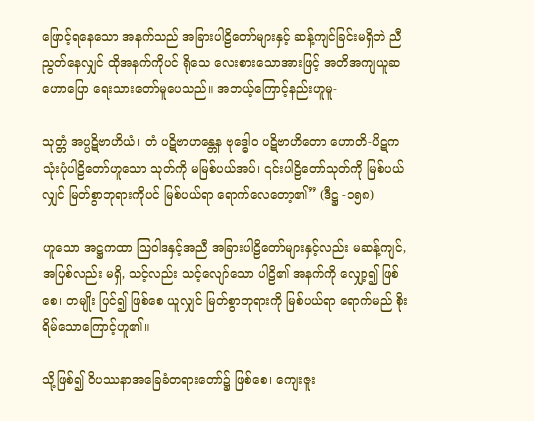ဖြောင့်ရနေသော အနက်သည် အခြားပါဠိတော်များနှင့် ဆန့်ကျင်ခြင်းမရှိဘဲ ညီညွတ်နေလျှင် ထိုအနက်ကိုပင် ရိုသေ လေးစားသောအားဖြင့် အတိအကျယူဆ ဟောပြော ရေးသားတော်မူပေသည်။ အဘယ့်ကြောင့်နည်းဟူမူ-

သုတ္တံ အပ္ပဋိဗာဟိယံ၊ တံ ပဋိဗာဟန္တေန ဗုဒ္ဓေါဝ ပဋိဗာဟိတော ဟောတိ-ပိဋကသုံးပုံပါဠိတော်ဟူသော သုတ်ကို မမြစ်ပယ်အပ်၊ ၎င်းပါဠိတော်သုတ်ကို မြစ်ပယ်လျှင် မြတ်စွာဘုရားကိုပင် မြစ်ပယ်ရာ ရောက်လေတော့၏” (ဒီဋ္ဌ -၁၅၈)

ဟူသော အဋ္ဌကထာ သြဝါဒနှင့်အညီ အခြားပါဠိတော်များနှင့်လည်း မဆန့်ကျင်, အပြစ်လည်း မရှိ, သင့်လည်း သင့်လျော်သော ပါဠိ၏ အနက်ကို လျှော့၍ ဖြစ်စေ၊ တမျိုး ပြင်၍ ဖြစ်စေ ယူလျှင် မြတ်စွာဘုရားကို မြစ်ပယ်ရာ ရောက်မည် စိုးရိမ်သောကြောင့်ဟူ၏။

သို့ဖြစ်၍ ဝိပဿနာအခြေခံတရားတော်၌ ဖြစ်စေ၊ ကျေးဇူး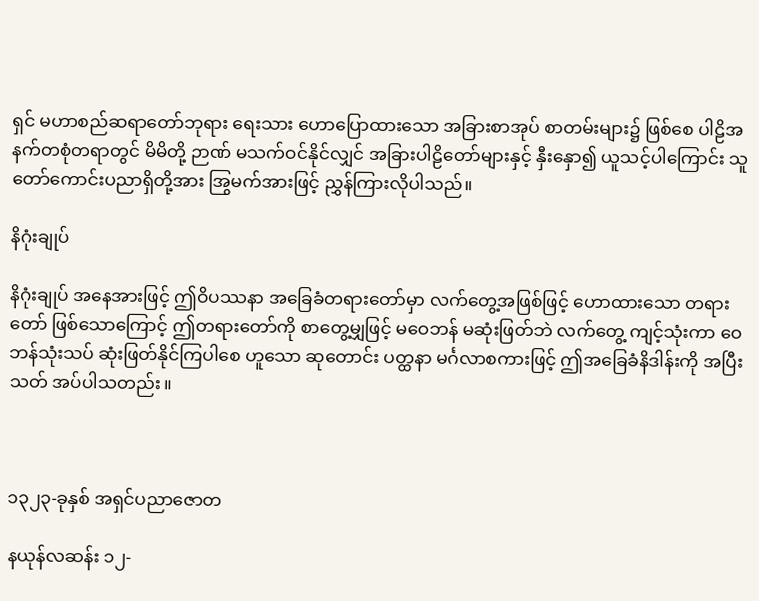ရှင် မဟာစည်ဆရာတော်ဘုရား ရေးသား ဟောပြောထားသော အခြားစာအုပ် စာတမ်းများ၌ ဖြစ်စေ ပါဠိအနက်တစုံတရာတွင် မိမိတို့ ဉာဏ် မသက်ဝင်နိုင်လျှင် အခြားပါဠိတော်များနှင့် နှီးနှော၍ ယူသင့်ပါကြောင်း သူတော်ကောင်းပညာရှိတို့အား အြွမက်အားဖြင့် ညွှန်ကြားလိုပါသည်။

နိဂုံးချုပ်

နိဂုံးချုပ် အနေအားဖြင့် ဤဝိပဿနာ အခြေခံတရားတော်မှာ လက်တွေ့အဖြစ်ဖြင့် ဟောထားသော တရားတော် ဖြစ်သောကြောင့် ဤတရားတော်ကို စာတွေ့မျှဖြင့် မဝေဘန် မဆုံးဖြတ်ဘဲ လက်တွေ့ ကျင့်သုံးကာ ဝေဘန်သုံးသပ် ဆုံးဖြတ်နိုင်ကြပါစေ ဟူသော ဆုတောင်း ပတ္ထနာ မင်္ဂလာစကားဖြင့် ဤအခြေခံနိဒါန်းကို အပြီးသတ် အပ်ပါသတည်း။



၁၃၂၃-ခုနှစ် အရှင်ပညာဇောတ

နယုန်လဆန်း ၁၂-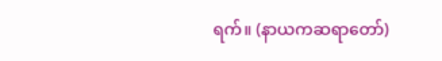ရက်။ (နာယကဆရာတော်)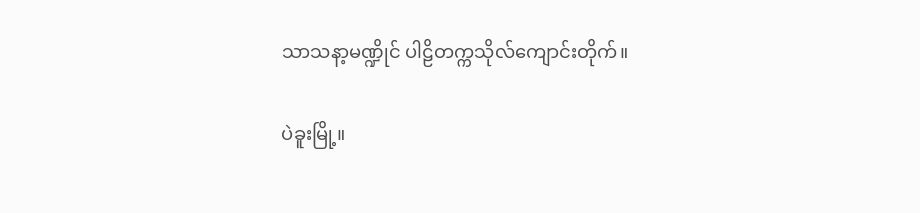သာသနာ့မဏ္ဍိုင် ပါဠိတက္ကသိုလ်ကျောင်းတိုက်။

ပဲခူးမြို့။